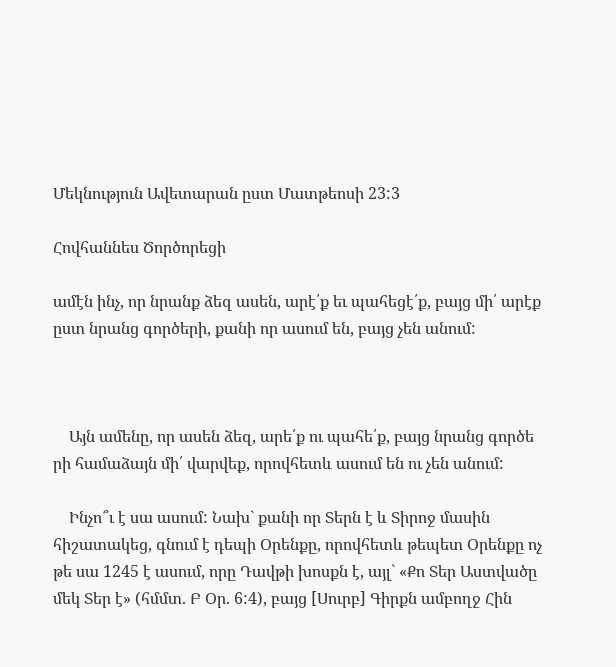Մեկնություն Ավետարան ըստ Մատթեոսի 23:3

Հովհաննես Ծործորեցի

ամէն ինչ, որ նրանք ձեզ ասեն, արէ՛ք եւ պահեցէ՛ք, բայց մի՛ արէք ըստ նրանց գործերի, քանի որ ասում են, բայց չեն անում:



    Այն ամենը, որ ասեն ձեզ, արե՛ք ու պահե՛ք, բայց նրանց գործե րի համաձայն մի՛ վարվեք, որովհետև ասում են ու չեն անում:

    Ինչո՞ւ է սա ասում: Նախ` քանի որ Տերն է և Տիրոջ մասին հիշատակեց, գնում է դեպի Օրենքը, որովհետև թեպետ Օրենքը ոչ թե սա 1245 է ասում, որը Դավթի խոսքն է, այլ` «Քո Տեր Աստվածը մեկ Տեր է» (հմմտ. Բ Օր. 6:4), բայց [Սուրբ] Գիրքն ամբողջ Հին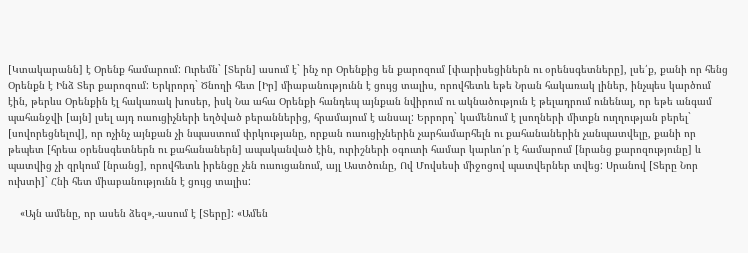[Կտակարանն] է Օրենք համարում: Ուրեմն` [Տերն] ասում է` ինչ որ Օրենքից են քարոզում [փարիսեցիներն ու օրենսգետները], լսե՛ք, քանի որ հենց Օրենքն է Ինձ Տեր քարոզում: Երկրորդ` Ծնողի հետ [Իր] միաբանությունն է ցույց տալիս, որովհետև եթե Նրան հակառակ լիներ, ինչպես կարծում էին, թերևս Օրենքին էլ հակառակ խոսեր, իսկ Նա ահա Օրենքի հանդեպ այնքան նվիրում ու ակնածություն է թելադրում ունենալ, որ եթե անգամ պահանջվի [այն] լսել այդ ուսուցիչների եղծված բերաններից, հրամայում է անսալ: Երրորդ` կամենում է լսողների միտքն ուղղության բերել` [սովորեցնելով], որ ոչինչ այնքան չի նպաստում փրկությանը, որքան ուսուցիչներին չարհամարհելն ու քահանաներին չանպատվելը, քանի որ թեպետ [հրեա օրենսգետներն ու քահանաներն] ապականված էին, ուրիշների օգուտի համար կարևո՛ր է համարում [նրանց քարոզությունը] և պատվից չի զրկում [նրանց], որովհետև իրենցը չեն ուսուցանում, այլ Աստծունը, Ով Մովսեսի միջոցով պատվերներ տվեց: Սրանով [Տերը Նոր ուխտի]` Հնի հետ միաբանությունն է ցույց տալիս:

    «Այն ամենը, որ ասեն ձեզ»,-ասում է [Տերը]: «Ամեն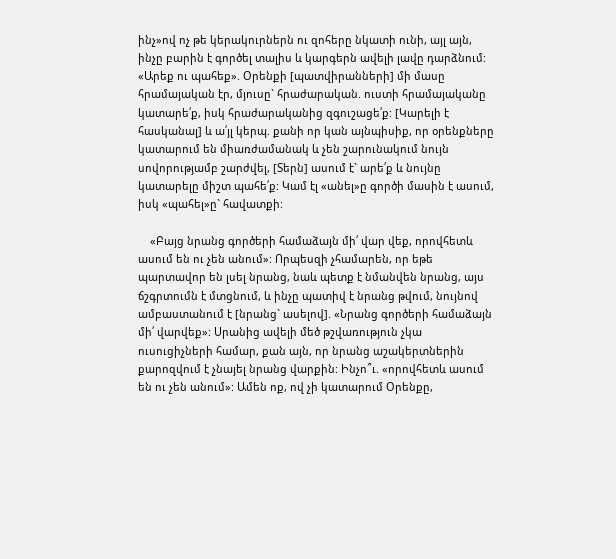ինչ»ով ոչ թե կերակուրներն ու զոհերը նկատի ունի, այլ այն, ինչը բարին է գործել տալիս և կարգերն ավելի լավը դարձնում: «Արեք ու պահեք». Օրենքի [պատվիրանների] մի մասը հրամայական էր, մյուսը` հրաժարական. ուստի հրամայականը կատարե՛ք, իսկ հրաժարականից զգուշացե՛ք: [Կարելի է հասկանալ] և ա՛յլ կերպ. քանի որ կան այնպիսիք, որ օրենքները կատարում են միառժամանակ և չեն շարունակում նույն սովորությամբ շարժվել, [Տերն] ասում է` արե՛ք և նույնը կատարելը միշտ պահե՛ք: Կամ էլ «անել»ը գործի մասին է ասում, իսկ «պահել»ը` հավատքի:

    «Բայց նրանց գործերի համաձայն մի՛ վար վեք, որովհետև ասում են ու չեն անում»: Որպեսզի չհամարեն, որ եթե պարտավոր են լսել նրանց, նաև պետք է նմանվեն նրանց, այս ճշգրտումն է մտցնում, և ինչը պատիվ է նրանց թվում, նույնով ամբաստանում է [նրանց` ասելով]. «Նրանց գործերի համաձայն մի՛ վարվեք»: Սրանից ավելի մեծ թշվառություն չկա ուսուցիչների համար, քան այն, որ նրանց աշակերտներին քարոզվում է չնայել նրանց վարքին: Ինչո՞ւ. «որովհետև ասում են ու չեն անում»: Ամեն ոք, ով չի կատարում Օրենքը,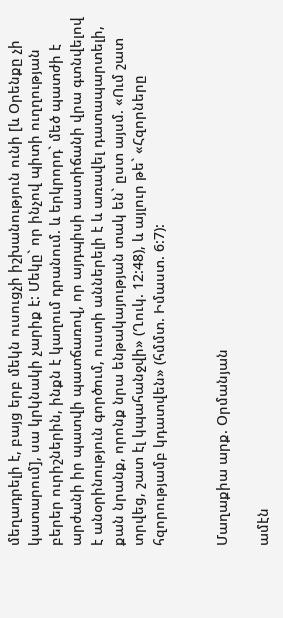մեղադրելի է, բայց երբ մեկն ուսուցչի իշխանություն ունի [և Օրենքը չի կատարում], սա կրկնակի չարիք է: Մեկը` որ ինչով պիտի ուղղության բերեր ուրիշներին, ինքն է կաղում դրանում. և երկրորդ` մեծ պատժի է արժանի իր պատվի պատճառով, որ այդպիսի աստիճանի վրա գտնվելով է անօրինություն գործում, ուստի աններելի է և առավել դատապարտելի, քան նրանք, որոնք նրա ենթակայության տակ են` ըստ այսմ. «Ում շատ տրվեց, շատ էլ կպահանջվի» (Ղուկ. 12:48), և այլուր թե` «Հզորները հզորությամբ կդատվեն» (հմմտ. Իմաստ. 6:7):


Մաղաքիա արք. Օրմանյան

ամէն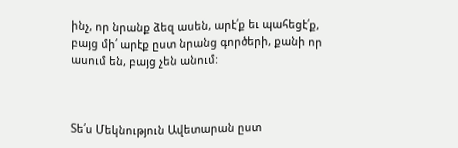ինչ, որ նրանք ձեզ ասեն, արէ՛ք եւ պահեցէ՛ք, բայց մի՛ արէք ըստ նրանց գործերի, քանի որ ասում են, բայց չեն անում:



Տե՛ս Մեկնություն Ավետարան ըստ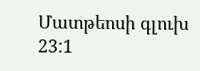Մատթեոսի գլուխ 23:1